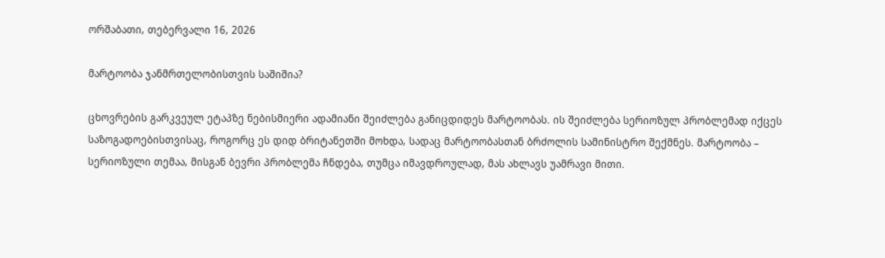ორშაბათი, თებერვალი 16, 2026

მარტოობა ჯანმრთელობისთვის საშიშია?

ცხოვრების გარკვეულ ეტაპზე ნებისმიერი ადამიანი შეიძლება განიცდიდეს მარტოობას. ის შეიძლება სერიოზულ პრობლემად იქცეს საზოგადოებისთვისაც, როგორც ეს დიდ ბრიტანეთში მოხდა, სადაც მარტოობასთან ბრძოლის სამინისტრო შექმნეს. მარტოობა – სერიოზული თემაა, მისგან ბევრი პრობლემა ჩნდება, თუმცა იმავდროულად, მას ახლავს უამრავი მითი.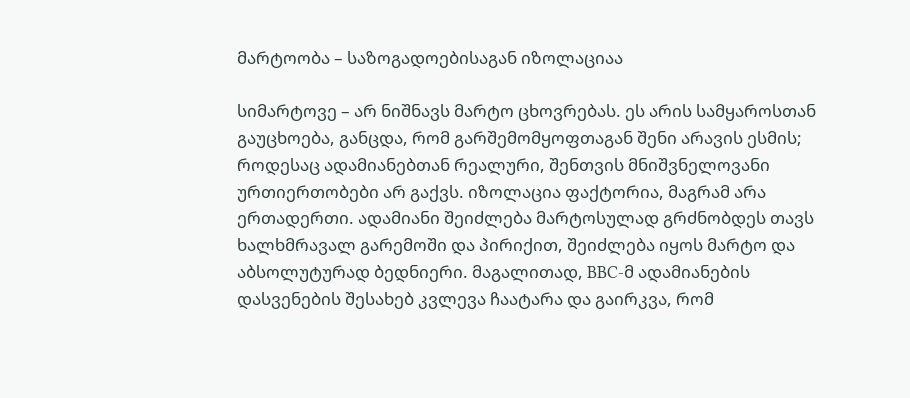მარტოობა – საზოგადოებისაგან იზოლაციაა

სიმარტოვე – არ ნიშნავს მარტო ცხოვრებას. ეს არის სამყაროსთან გაუცხოება, განცდა, რომ გარშემომყოფთაგან შენი არავის ესმის; როდესაც ადამიანებთან რეალური, შენთვის მნიშვნელოვანი ურთიერთობები არ გაქვს. იზოლაცია ფაქტორია, მაგრამ არა ერთადერთი. ადამიანი შეიძლება მარტოსულად გრძნობდეს თავს ხალხმრავალ გარემოში და პირიქით, შეიძლება იყოს მარტო და აბსოლუტურად ბედნიერი. მაგალითად, BBC-მ ადამიანების დასვენების შესახებ კვლევა ჩაატარა და გაირკვა, რომ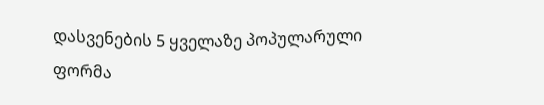დასვენების 5 ყველაზე პოპულარული ფორმა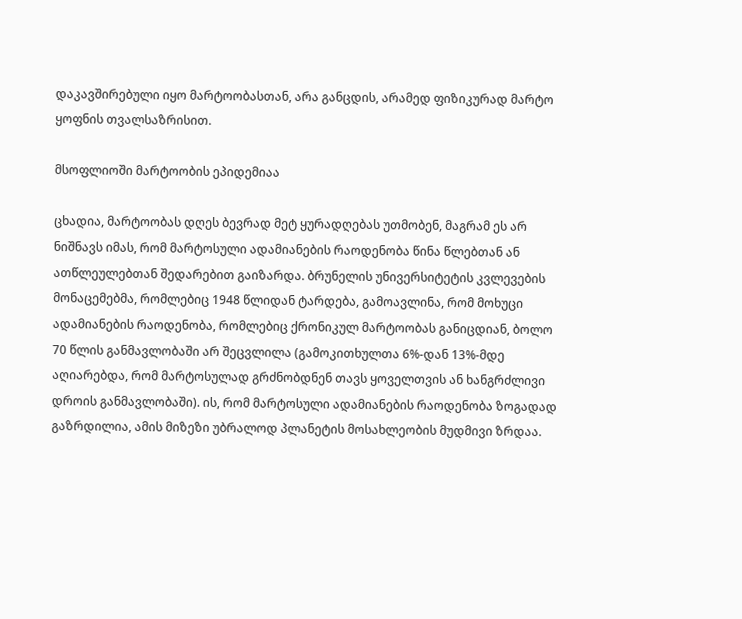დაკავშირებული იყო მარტოობასთან, არა განცდის, არამედ ფიზიკურად მარტო ყოფნის თვალსაზრისით.

მსოფლიოში მარტოობის ეპიდემიაა

ცხადია, მარტოობას დღეს ბევრად მეტ ყურადღებას უთმობენ, მაგრამ ეს არ ნიშნავს იმას, რომ მარტოსული ადამიანების რაოდენობა წინა წლებთან ან ათწლეულებთან შედარებით გაიზარდა. ბრუნელის უნივერსიტეტის კვლევების მონაცემებმა, რომლებიც 1948 წლიდან ტარდება, გამოავლინა, რომ მოხუცი ადამიანების რაოდენობა, რომლებიც ქრონიკულ მარტოობას განიცდიან, ბოლო 70 წლის განმავლობაში არ შეცვლილა (გამოკითხულთა 6%-დან 13%-მდე აღიარებდა, რომ მარტოსულად გრძნობდნენ თავს ყოველთვის ან ხანგრძლივი დროის განმავლობაში). ის, რომ მარტოსული ადამიანების რაოდენობა ზოგადად გაზრდილია, ამის მიზეზი უბრალოდ პლანეტის მოსახლეობის მუდმივი ზრდაა.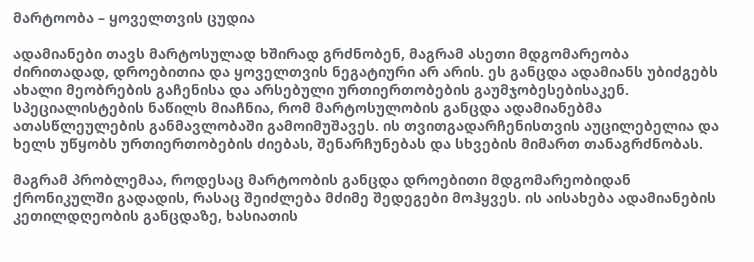მარტოობა – ყოველთვის ცუდია

ადამიანები თავს მარტოსულად ხშირად გრძნობენ, მაგრამ ასეთი მდგომარეობა ძირითადად, დროებითია და ყოველთვის ნეგატიური არ არის. ეს განცდა ადამიანს უბიძგებს ახალი მეობრების გაჩენისა და არსებული ურთიერთობების გაუმჯობესებისაკენ. სპეციალისტების ნაწილს მიაჩნია, რომ მარტოსულობის განცდა ადამიანებმა ათასწლეულების განმავლობაში გამოიმუშავეს. ის თვითგადარჩენისთვის აუცილებელია და ხელს უწყობს ურთიერთობების ძიებას, შენარჩუნებას და სხვების მიმართ თანაგრძნობას.

მაგრამ პრობლემაა, როდესაც მარტოობის განცდა დროებითი მდგომარეობიდან ქრონიკულში გადადის, რასაც შეიძლება მძიმე შედეგები მოჰყვეს. ის აისახება ადამიანების კეთილდღეობის განცდაზე, ხასიათის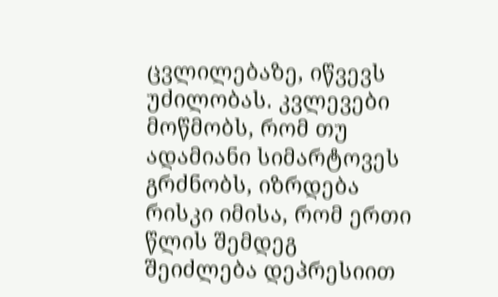ცვლილებაზე, იწვევს უძილობას. კვლევები მოწმობს, რომ თუ ადამიანი სიმარტოვეს გრძნობს, იზრდება რისკი იმისა, რომ ერთი წლის შემდეგ შეიძლება დეპრესიით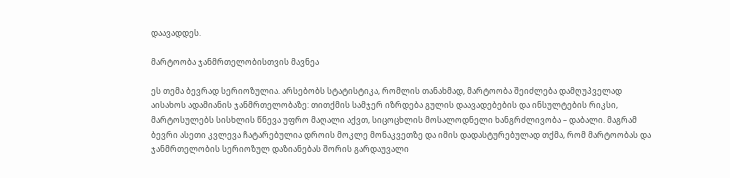დაავადდეს.

მარტოობა ჯანმრთელობისთვის მავნეა

ეს თემა ბევრად სერიოზულია. არსებობს სტატისტიკა, რომლის თანახმად, მარტოობა შეიძლება დამღუპველად აისახოს ადამიანის ჯანმრთელობაზე: თითქმის სამჯერ იზრდება გულის დაავადებების და ინსულტების რიკსი, მარტოსულებს სისხლის წნევა უფრო მაღალი აქვთ, სიცოცხლის მოსალოდნელი ხანგრძლივობა – დაბალი. მაგრამ ბევრი ასეთი კვლევა ჩატარებულია დროის მოკლე მონაკვეთზე და იმის დადასტურებულად თქმა, რომ მარტოობას და ჯანმრთელობის სერიოზულ დაზიანებას შორის გარდაუვალი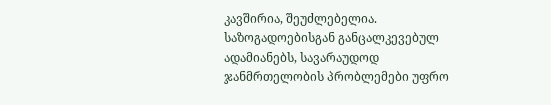კავშირია, შეუძლებელია. საზოგადოებისგან განცალკევებულ ადამიანებს, სავარაუდოდ ჯანმრთელობის პრობლემები უფრო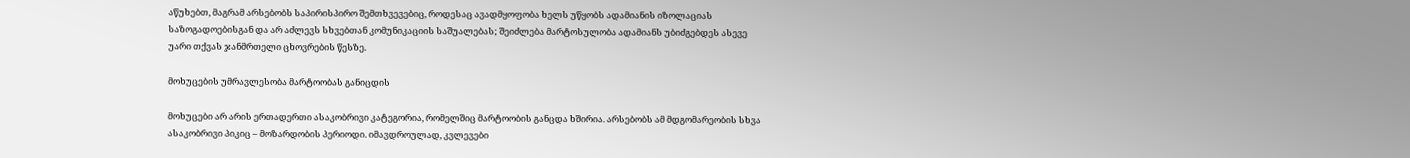აწუხებთ, მაგრამ არსებობს საპირისპირო შემთხვევებიც, როდესაც ავადმყოფობა ხელს უწყობს ადამიანის იზოლაციას საზოგადოებისგან და არ აძლევს სხვებთან კომუნიკაციის საშუალებას; შეიძლება მარტოსულობა ადამიანს უბიძგებდეს ასევე უარი თქვას ჯანმრთელი ცხოვრების წესზე.

მოხუცების უმრავლესობა მარტოობას განიცდის

მოხუცები არ არის ერთადერთი ასაკობრივი კატეგორია, რომელშიც მარტოობის განცდა ხშირია. არსებობს ამ მდგომარეობის სხვა ასაკობრივი პიკიც – მოზარდობის პერიოდი. იმავდროულად, კვლევები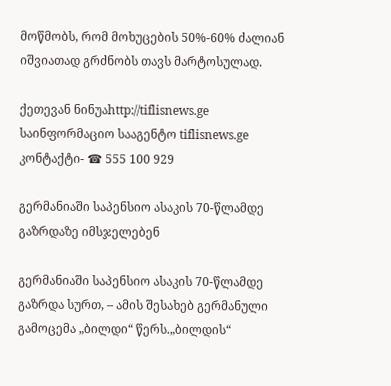მოწმობს, რომ მოხუცების 50%-60% ძალიან იშვიათად გრძნობს თავს მარტოსულად.

ქეთევან ნინუაhttp://tiflisnews.ge
საინფორმაციო სააგენტო tiflisnews.ge კონტაქტი- ☎ 555 100 929

გერმანიაში საპენსიო ასაკის 70-წლამდე გაზრდაზე იმსჯელებენ

გერმანიაში საპენსიო ასაკის 70-წლამდე გაზრდა სურთ, – ამის შესახებ გერმანული გამოცემა „ბილდი“ წერს.„ბილდის“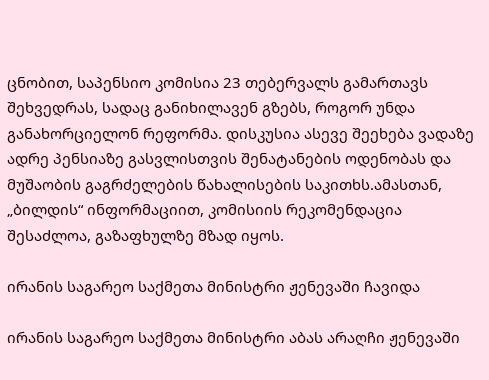ცნობით, საპენსიო კომისია 23 თებერვალს გამართავს შეხვედრას, სადაც განიხილავენ გზებს, როგორ უნდა განახორციელონ რეფორმა. დისკუსია ასევე შეეხება ვადაზე ადრე პენსიაზე გასვლისთვის შენატანების ოდენობას და მუშაობის გაგრძელების წახალისების საკითხს.ამასთან, „ბილდის“ ინფორმაციით, კომისიის რეკომენდაცია შესაძლოა, გაზაფხულზე მზად იყოს.

ირანის საგარეო საქმეთა მინისტრი ჟენევაში ჩავიდა

ირანის საგარეო საქმეთა მინისტრი აბას არაღჩი ჟენევაში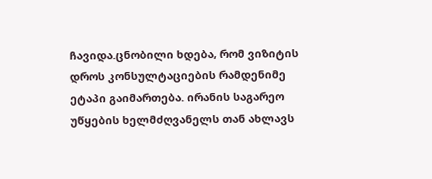ჩავიდა.ცნობილი ხდება, რომ ვიზიტის დროს კონსულტაციების რამდენიმე ეტაპი გაიმართება. ირანის საგარეო უწყების ხელმძღვანელს თან ახლავს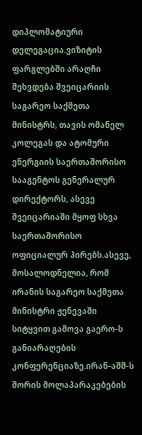დიპლომატიური დელეგაცია.ვიზიტის ფარგლებში არაღჩი შეხვდება შვეიცარიის საგარეო საქმეთა მინისტრს, თავის ომანელ კოლეგას და ატომური ენერგიის საერთაშორისო სააგენტოს გენერალურ დირექტორს, ასევე შვეიცარიაში მყოფ სხვა საერთაშორისო ოფიციალურ პირებს.ასევე, მოსალოდნელია, რომ ირანის საგარეო საქმეთა მინისტრი ჟენევაში სიტყვით გამოვა გაერო-ს განიარაღების კონფერენციაზე.ირან-აშშ-ს შორის მოლაპარაკებების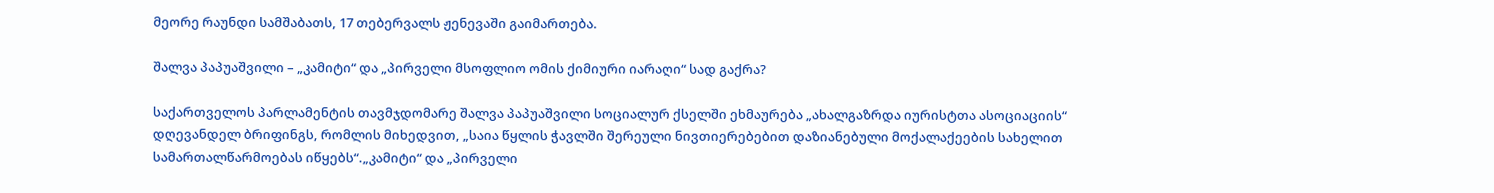მეორე რაუნდი სამშაბათს, 17 თებერვალს ჟენევაში გაიმართება.

შალვა პაპუაშვილი – „კამიტი“ და „პირველი მსოფლიო ომის ქიმიური იარაღი“ სად გაქრა?

საქართველოს პარლამენტის თავმჯდომარე შალვა პაპუაშვილი სოციალურ ქსელში ეხმაურება „ახალგაზრდა იურისტთა ასოციაციის“ დღევანდელ ბრიფინგს, რომლის მიხედვით, „საია წყლის ჭავლში შერეული ნივთიერებებით დაზიანებული მოქალაქეების სახელით სამართალწარმოებას იწყებს“.„კამიტი“ და „პირველი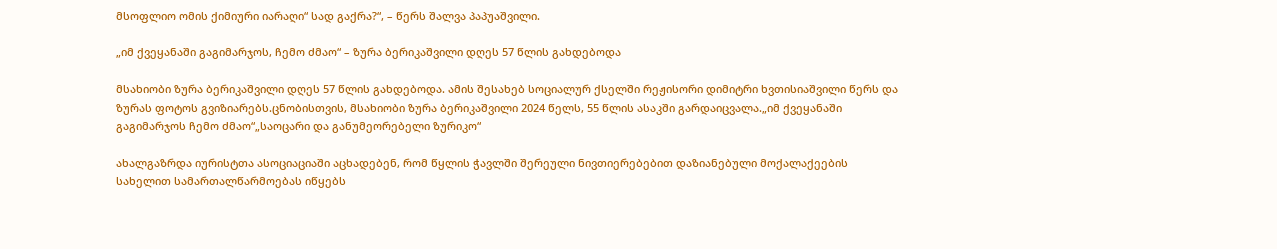მსოფლიო ომის ქიმიური იარაღი“ სად გაქრა?“, – წერს შალვა პაპუაშვილი.

„იმ ქვეყანაში გაგიმარჯოს, ჩემო ძმაო“ – ზურა ბერიკაშვილი დღეს 57 წლის გახდებოდა

მსახიობი ზურა ბერიკაშვილი დღეს 57 წლის გახდებოდა. ამის შესახებ სოციალურ ქსელში რეჟისორი დიმიტრი ხვთისიაშვილი წერს და ზურას ფოტოს გვიზიარებს.ცნობისთვის, მსახიობი ზურა ბერიკაშვილი 2024 წელს, 55 წლის ასაკში გარდაიცვალა.„იმ ქვეყანაში გაგიმარჯოს ჩემო ძმაო“„საოცარი და განუმეორებელი ზურიკო“

ახალგაზრდა იურისტთა ასოციაციაში აცხადებენ, რომ წყლის ჭავლში შერეული ნივთიერებებით დაზიანებული მოქალაქეების სახელით სამართალწარმოებას იწყებს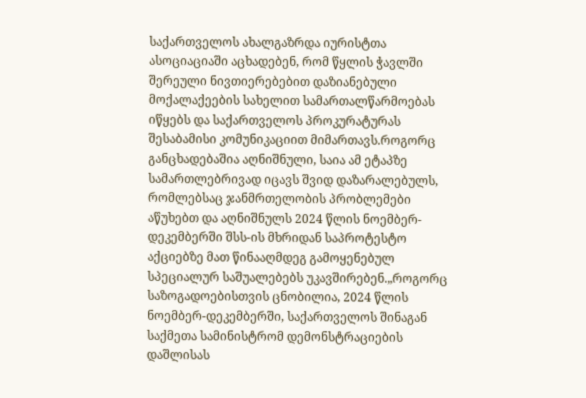საქართველოს ახალგაზრდა იურისტთა ასოციაციაში აცხადებენ, რომ წყლის ჭავლში შერეული ნივთიერებებით დაზიანებული მოქალაქეების სახელით სამართალწარმოებას იწყებს და საქართველოს პროკურატურას შესაბამისი კომუნიკაციით მიმართავს.როგორც განცხადებაშია აღნიშნული, საია ამ ეტაპზე სამართლებრივად იცავს შვიდ დაზარალებულს, რომლებსაც ჯანმრთელობის პრობლემები აწუხებთ და აღნიშნულს 2024 წლის ნოემბერ-დეკემბერში შსს-ის მხრიდან საპროტესტო აქციებზე მათ წინააღმდეგ გამოყენებულ სპეციალურ საშუალებებს უკავშირებენ.„როგორც საზოგადოებისთვის ცნობილია, 2024 წლის ნოემბერ-დეკემბერში, საქართველოს შინაგან საქმეთა სამინისტრომ დემონსტრაციების დაშლისას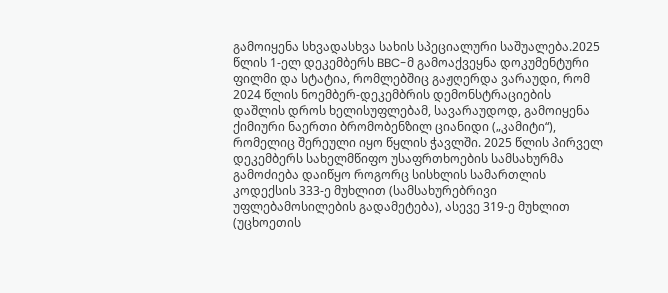გამოიყენა სხვადასხვა სახის სპეციალური საშუალება.2025 წლის 1-ელ დეკემბერს BBC-მ გამოაქვეყნა დოკუმენტური ფილმი და სტატია, რომლებშიც გაჟღერდა ვარაუდი, რომ 2024 წლის ნოემბერ-დეკემბრის დემონსტრაციების დაშლის დროს ხელისუფლებამ, სავარაუდოდ, გამოიყენა ქიმიური ნაერთი ბრომობენზილ ციანიდი („კამიტი“), რომელიც შერეული იყო წყლის ჭავლში. 2025 წლის პირველ დეკემბერს სახელმწიფო უსაფრთხოების სამსახურმა გამოძიება დაიწყო როგორც სისხლის სამართლის კოდექსის 333-ე მუხლით (სამსახურებრივი უფლებამოსილების გადამეტება), ასევე 319-ე მუხლით (უცხოეთის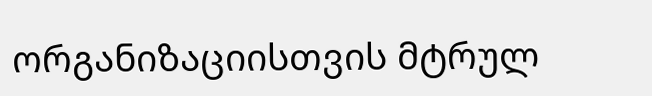ორგანიზაციისთვის მტრულ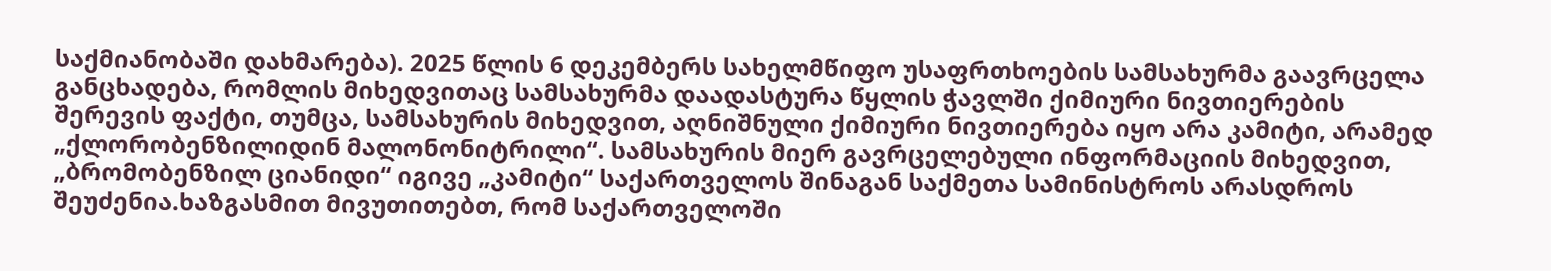საქმიანობაში დახმარება). 2025 წლის 6 დეკემბერს სახელმწიფო უსაფრთხოების სამსახურმა გაავრცელა განცხადება, რომლის მიხედვითაც სამსახურმა დაადასტურა წყლის ჭავლში ქიმიური ნივთიერების შერევის ფაქტი, თუმცა, სამსახურის მიხედვით, აღნიშნული ქიმიური ნივთიერება იყო არა კამიტი, არამედ „ქლორობენზილიდინ მალონონიტრილი“. სამსახურის მიერ გავრცელებული ინფორმაციის მიხედვით, „ბრომობენზილ ციანიდი“ იგივე „კამიტი“ საქართველოს შინაგან საქმეთა სამინისტროს არასდროს შეუძენია.ხაზგასმით მივუთითებთ, რომ საქართველოში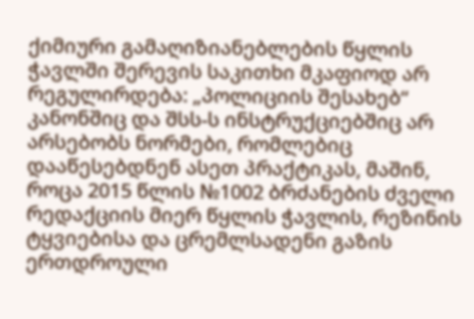ქიმიური გამაღიზიანებლების წყლის ჭავლში შერევის საკითხი მკაფიოდ არ რეგულირდება: „პოლიციის შესახებ“ კანონშიც და შსს-ს ინსტრუქციებშიც არ არსებობს ნორმები, რომლებიც დააწესებდნენ ასეთ პრაქტიკას, მაშინ, როცა 2015 წლის №1002 ბრძანების ძველი რედაქციის მიერ წყლის ჭავლის, რეზინის ტყვიებისა და ცრემლსადენი გაზის ერთდროული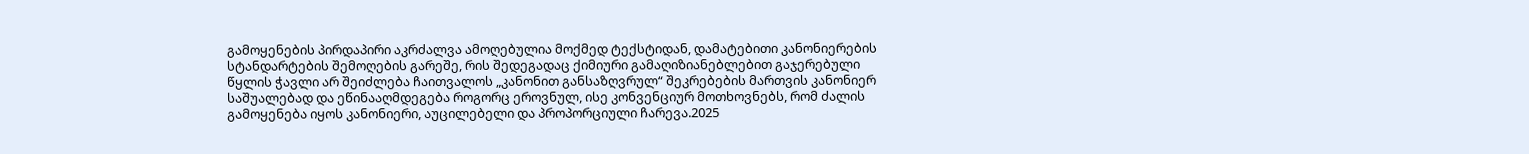გამოყენების პირდაპირი აკრძალვა ამოღებულია მოქმედ ტექსტიდან, დამატებითი კანონიერების სტანდარტების შემოღების გარეშე, რის შედეგადაც ქიმიური გამაღიზიანებლებით გაჯერებული წყლის ჭავლი არ შეიძლება ჩაითვალოს „კანონით განსაზღვრულ“ შეკრებების მართვის კანონიერ საშუალებად და ეწინააღმდეგება როგორც ეროვნულ, ისე კონვენციურ მოთხოვნებს, რომ ძალის გამოყენება იყოს კანონიერი, აუცილებელი და პროპორციული ჩარევა.2025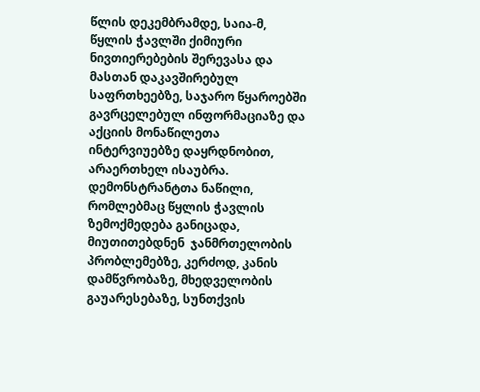წლის დეკემბრამდე, საია-მ, წყლის ჭავლში ქიმიური ნივთიერებების შერევასა და მასთან დაკავშირებულ საფრთხეებზე, საჯარო წყაროებში გავრცელებულ ინფორმაციაზე და აქციის მონაწილეთა ინტერვიუებზე დაყრდნობით, არაერთხელ ისაუბრა. დემონსტრანტთა ნაწილი, რომლებმაც წყლის ჭავლის ზემოქმედება განიცადა, მიუთითებდნენ  ჯანმრთელობის პრობლემებზე, კერძოდ, კანის დამწვრობაზე, მხედველობის გაუარესებაზე, სუნთქვის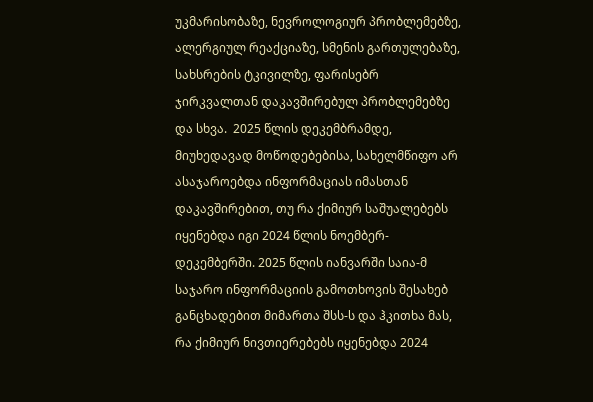უკმარისობაზე, ნევროლოგიურ პრობლემებზე, ალერგიულ რეაქციაზე, სმენის გართულებაზე, სახსრების ტკივილზე, ფარისებრ ჯირკვალთან დაკავშირებულ პრობლემებზე და სხვა.  2025 წლის დეკემბრამდე, მიუხედავად მოწოდებებისა, სახელმწიფო არ ასაჯაროებდა ინფორმაციას იმასთან დაკავშირებით, თუ რა ქიმიურ საშუალებებს იყენებდა იგი 2024 წლის ნოემბერ-დეკემბერში. 2025 წლის იანვარში საია-მ საჯარო ინფორმაციის გამოთხოვის შესახებ განცხადებით მიმართა შსს-ს და ჰკითხა მას, რა ქიმიურ ნივთიერებებს იყენებდა 2024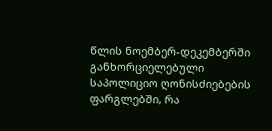წლის ნოემბერ-დეკემბერში განხორციელებული საპოლიციო ღონისძიებების ფარგლებში, რა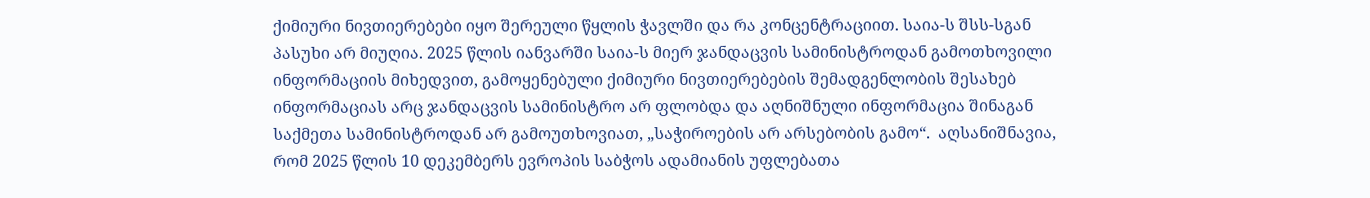ქიმიური ნივთიერებები იყო შერეული წყლის ჭავლში და რა კონცენტრაციით. საია-ს შსს-სგან პასუხი არ მიუღია. 2025 წლის იანვარში საია-ს მიერ ჯანდაცვის სამინისტროდან გამოთხოვილი ინფორმაციის მიხედვით, გამოყენებული ქიმიური ნივთიერებების შემადგენლობის შესახებ ინფორმაციას არც ჯანდაცვის სამინისტრო არ ფლობდა და აღნიშნული ინფორმაცია შინაგან საქმეთა სამინისტროდან არ გამოუთხოვიათ, „საჭიროების არ არსებობის გამო“.  აღსანიშნავია, რომ 2025 წლის 10 დეკემბერს ევროპის საბჭოს ადამიანის უფლებათა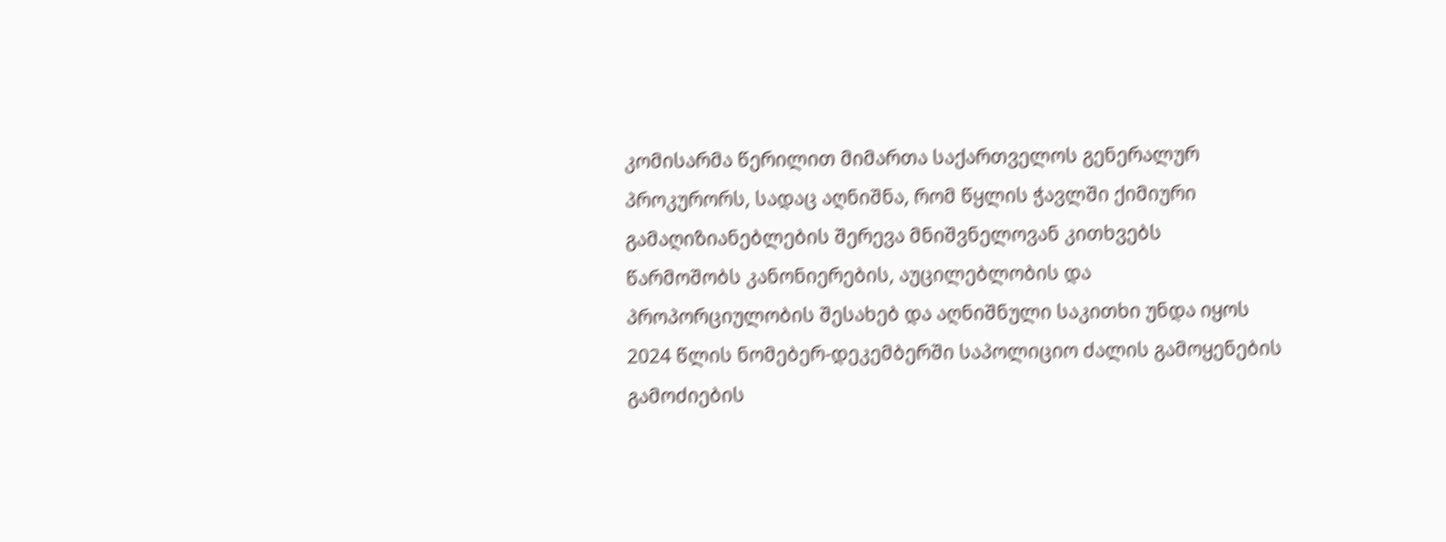კომისარმა წერილით მიმართა საქართველოს გენერალურ პროკურორს, სადაც აღნიშნა, რომ წყლის ჭავლში ქიმიური გამაღიზიანებლების შერევა მნიშვნელოვან კითხვებს წარმოშობს კანონიერების, აუცილებლობის და პროპორციულობის შესახებ და აღნიშნული საკითხი უნდა იყოს 2024 წლის ნომებერ-დეკემბერში საპოლიციო ძალის გამოყენების გამოძიების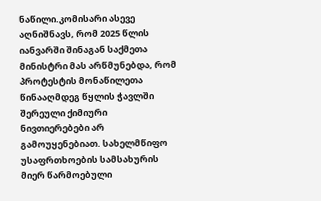ნაწილი.კომისარი ასევე აღნიშნავს, რომ 2025 წლის იანვარში შინაგან საქმეთა მინისტრი მას არწმუნებდა, რომ პროტესტის მონაწილეთა წინააღმდეგ წყლის ჭავლში შერეული ქიმიური ნივთიერებები არ გამოუყენებიათ. სახელმწიფო უსაფრთხოების სამსახურის მიერ წარმოებული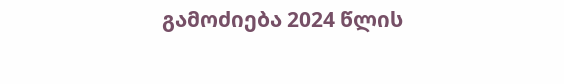გამოძიება 2024 წლის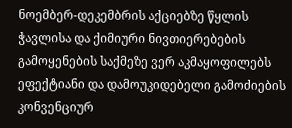ნოემბერ-დეკემბრის აქციებზე წყლის ჭავლისა და ქიმიური ნივთიერებების გამოყენების საქმეზე ვერ აკმაყოფილებს ეფექტიანი და დამოუკიდებელი გამოძიების კონვენციურ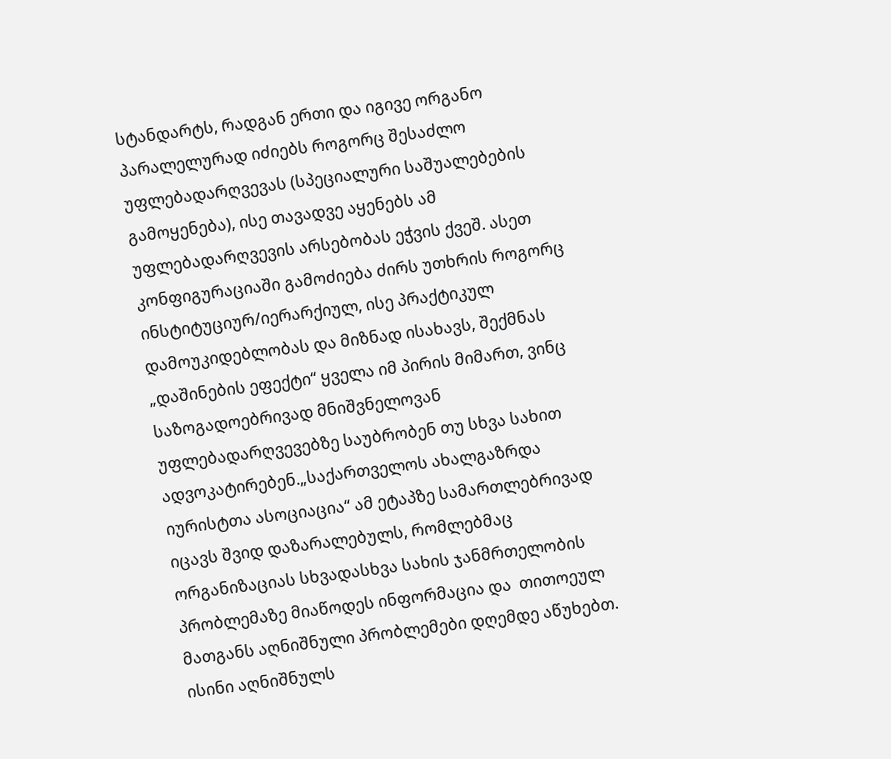სტანდარტს, რადგან ერთი და იგივე ორგანო პარალელურად იძიებს როგორც შესაძლო უფლებადარღვევას (სპეციალური საშუალებების გამოყენება), ისე თავადვე აყენებს ამ უფლებადარღვევის არსებობას ეჭვის ქვეშ. ასეთ კონფიგურაციაში გამოძიება ძირს უთხრის როგორც ინსტიტუციურ/იერარქიულ, ისე პრაქტიკულ დამოუკიდებლობას და მიზნად ისახავს, შექმნას „დაშინების ეფექტი“ ყველა იმ პირის მიმართ, ვინც საზოგადოებრივად მნიშვნელოვან უფლებადარღვევებზე საუბრობენ თუ სხვა სახით ადვოკატირებენ.„საქართველოს ახალგაზრდა იურისტთა ასოციაცია“ ამ ეტაპზე სამართლებრივად იცავს შვიდ დაზარალებულს, რომლებმაც ორგანიზაციას სხვადასხვა სახის ჯანმრთელობის პრობლემაზე მიაწოდეს ინფორმაცია და  თითოეულ მათგანს აღნიშნული პრობლემები დღემდე აწუხებთ. ისინი აღნიშნულს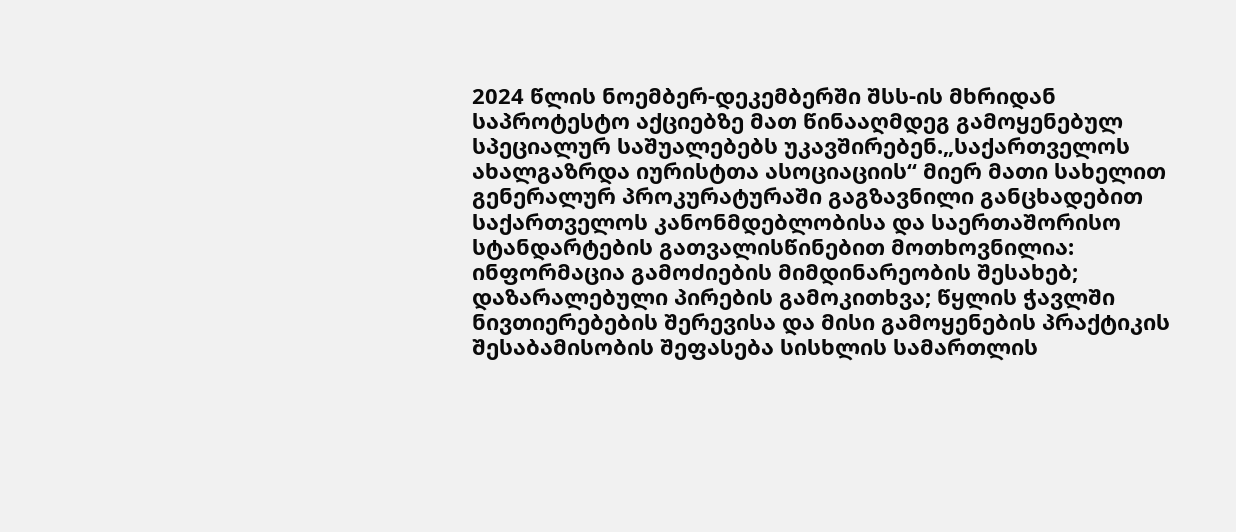2024 წლის ნოემბერ-დეკემბერში შსს-ის მხრიდან საპროტესტო აქციებზე მათ წინააღმდეგ გამოყენებულ სპეციალურ საშუალებებს უკავშირებენ.„საქართველოს ახალგაზრდა იურისტთა ასოციაციის“ მიერ მათი სახელით გენერალურ პროკურატურაში გაგზავნილი განცხადებით საქართველოს კანონმდებლობისა და საერთაშორისო სტანდარტების გათვალისწინებით მოთხოვნილია: ინფორმაცია გამოძიების მიმდინარეობის შესახებ; დაზარალებული პირების გამოკითხვა; წყლის ჭავლში ნივთიერებების შერევისა და მისი გამოყენების პრაქტიკის შესაბამისობის შეფასება სისხლის სამართლის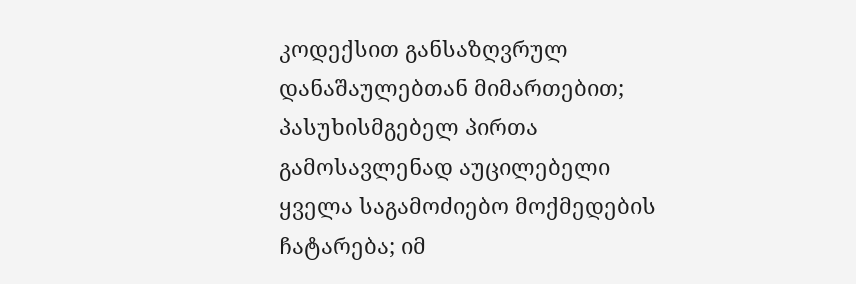კოდექსით განსაზღვრულ დანაშაულებთან მიმართებით; პასუხისმგებელ პირთა გამოსავლენად აუცილებელი ყველა საგამოძიებო მოქმედების ჩატარება; იმ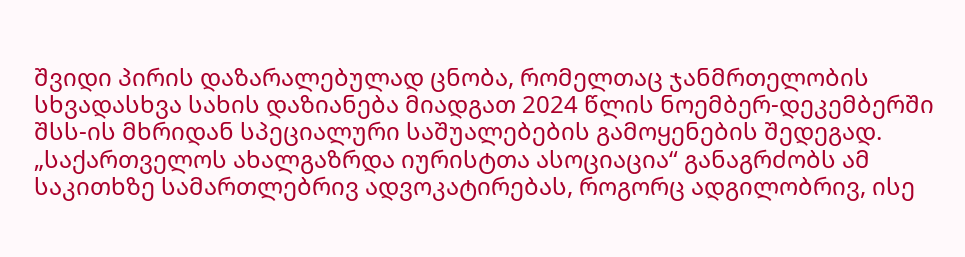შვიდი პირის დაზარალებულად ცნობა, რომელთაც ჯანმრთელობის სხვადასხვა სახის დაზიანება მიადგათ 2024 წლის ნოემბერ-დეკემბერში შსს-ის მხრიდან სპეციალური საშუალებების გამოყენების შედეგად. „საქართველოს ახალგაზრდა იურისტთა ასოციაცია“ განაგრძობს ამ საკითხზე სამართლებრივ ადვოკატირებას, როგორც ადგილობრივ, ისე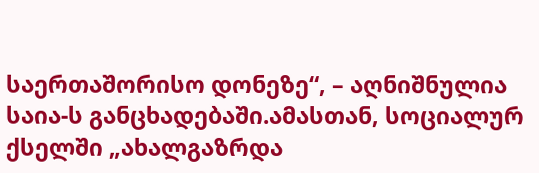საერთაშორისო დონეზე“, – აღნიშნულია საია-ს განცხადებაში.ამასთან, სოციალურ ქსელში „ახალგაზრდა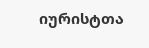იურისტთა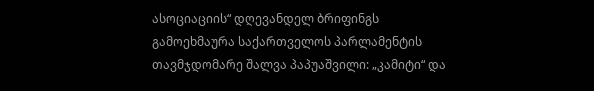ასოციაციის“ დღევანდელ ბრიფინგს გამოეხმაურა საქართველოს პარლამენტის თავმჯდომარე შალვა პაპუაშვილი: „კამიტი“ და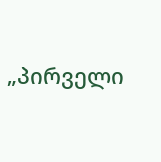„პირველი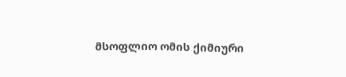მსოფლიო ომის ქიმიური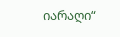იარაღი“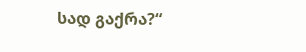სად გაქრა?“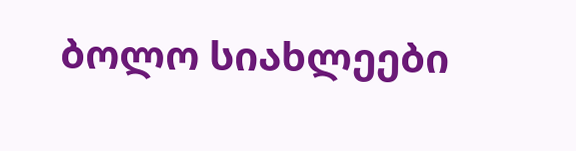ბოლო სიახლეები